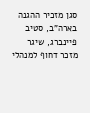סגן מזכיר ההגנה בארה"ב, סטיב פיינברג, שיגר מזכר דחוף למנהלי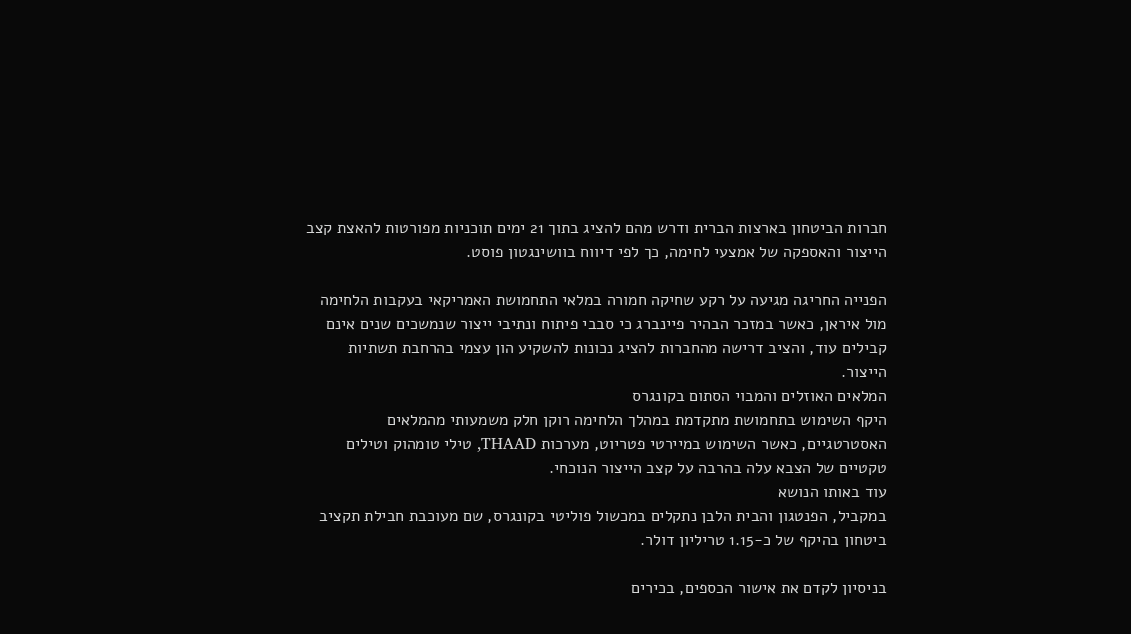חברות הביטחון בארצות הברית ודרש מהם להציג בתוך 21 ימים תוכניות מפורטות להאצת קצב הייצור והאספקה של אמצעי לחימה, כך לפי דיווח בוושינגטון פוסט.

הפנייה החריגה מגיעה על רקע שחיקה חמורה במלאי התחמושת האמריקאי בעקבות הלחימה מול איראן, כאשר במזכר הבהיר פיינברג כי סבבי פיתוח ונתיבי ייצור שנמשכים שנים אינם קבילים עוד, והציב דרישה מהחברות להציג נכונות להשקיע הון עצמי בהרחבת תשתיות הייצור.
המלאים האוזלים והמבוי הסתום בקונגרס
היקף השימוש בתחמושת מתקדמת במהלך הלחימה רוקן חלק משמעותי מהמלאים האסטרטגיים, כאשר השימוש במיירטי פטריוט, מערכות THAAD, טילי טומהוק וטילים טקטיים של הצבא עלה בהרבה על קצב הייצור הנוכחי.
עוד באותו הנושא
במקביל, הפנטגון והבית הלבן נתקלים במכשול פוליטי בקונגרס, שם מעוכבת חבילת תקציב ביטחון בהיקף של כ-1.15 טריליון דולר.

בניסיון לקדם את אישור הכספים, בכירים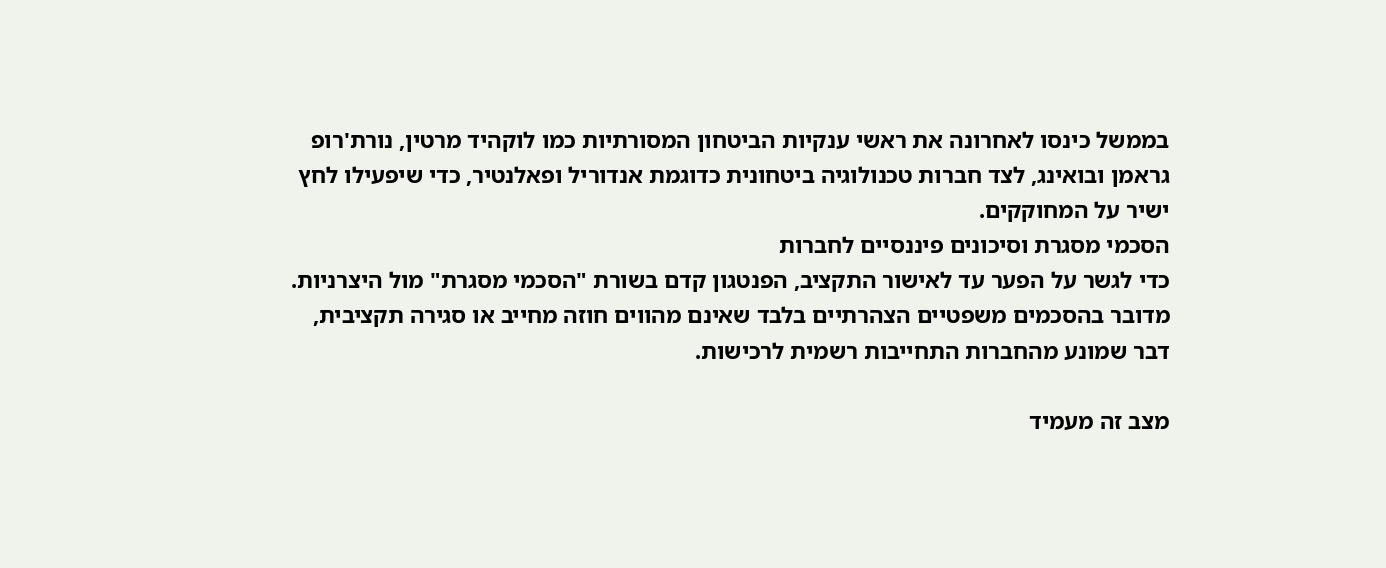בממשל כינסו לאחרונה את ראשי ענקיות הביטחון המסורתיות כמו לוקהיד מרטין, נורת'רופ גראמן ובואינג, לצד חברות טכנולוגיה ביטחונית כדוגמת אנדוריל ופאלנטיר, כדי שיפעילו לחץ ישיר על המחוקקים.
הסכמי מסגרת וסיכונים פיננסיים לחברות
כדי לגשר על הפער עד לאישור התקציב, הפנטגון קדם בשורת "הסכמי מסגרת" מול היצרניות.
מדובר בהסכמים משפטיים הצהרתיים בלבד שאינם מהווים חוזה מחייב או סגירה תקציבית, דבר שמונע מהחברות התחייבות רשמית לרכישות.

מצב זה מעמיד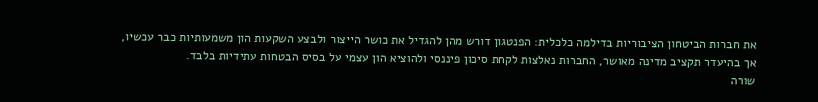את חברות הביטחון הציבוריות בדילמה כלכלית: הפנטגון דורש מהן להגדיל את כושר הייצור ולבצע השקעות הון משמעותיות כבר עכשיו, אך בהיעדר תקציב מדינה מאושר, החברות נאלצות לקחת סיכון פיננסי ולהוציא הון עצמי על בסיס הבטחות עתידיות בלבד.
שורה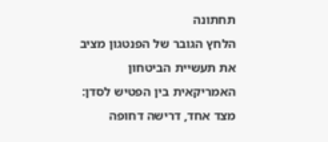תחתונה
הלחץ הגובר של הפנטגון מציב את תעשיית הביטחון האמריקאית בין הפטיש לסדן: מצד אחד, דרישה דחופה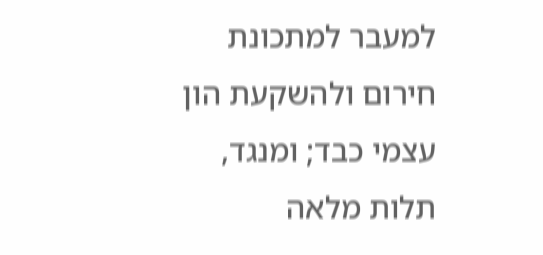למעבר למתכונת חירום ולהשקעת הון עצמי כבד; ומנגד, תלות מלאה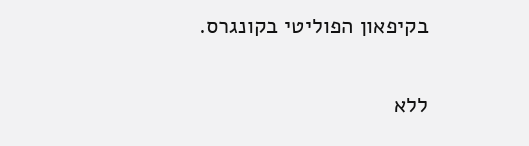בקיפאון הפוליטי בקונגרס.

ללא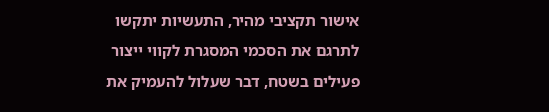אישור תקציבי מהיר, התעשיות יתקשו לתרגם את הסכמי המסגרת לקווי ייצור פעילים בשטח, דבר שעלול להעמיק את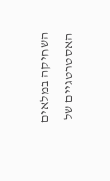השחיקה במלאים האסטרטגיים של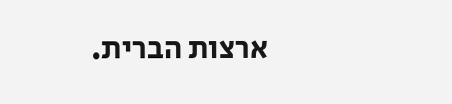ארצות הברית.